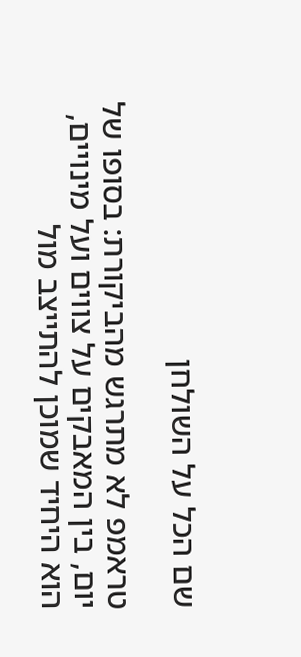שם הכל על השולחן

טראמפ לא מתרגש מהביקורת: בסופו של יום, בין המאבקים על צווים ועל מינויים, הוא היחיד שמוכן להתייצב מול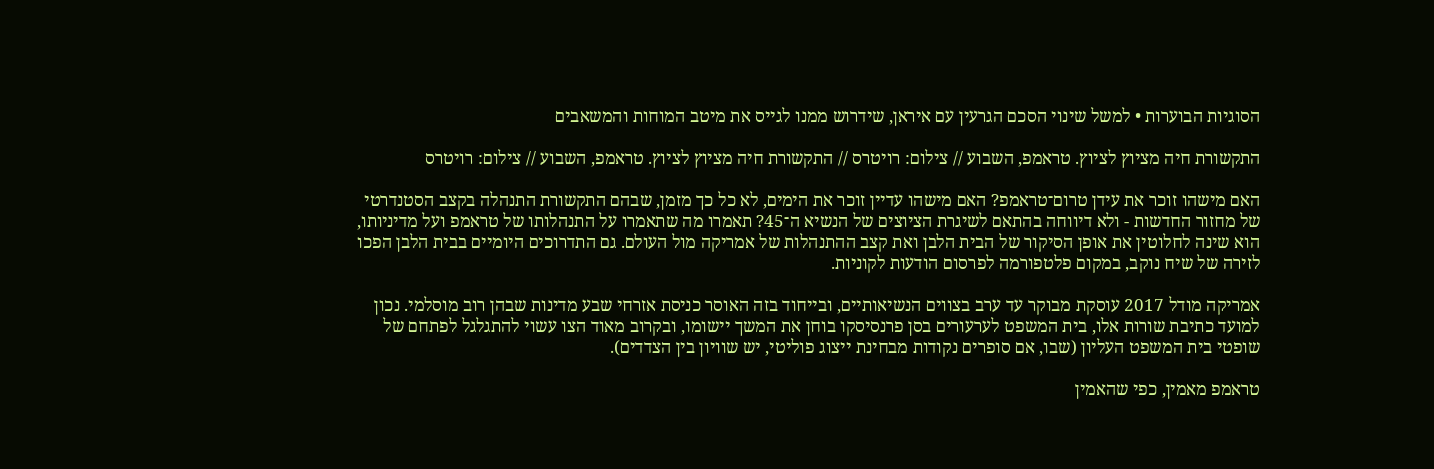הסוגיות הבוערות • למשל שינוי הסכם הגרעין עם איראן, שידרוש ממנו לגייס את מיטב המוחות והמשאבים

התקשורת חיה מציוץ לציוץ. טראמפ, השבוע // צילום: רויטרס // התקשורת חיה מציוץ לציוץ. טראמפ, השבוע // צילום: רויטרס

האם מישהו זוכר את עידן טרום־טראמפ? האם מישהו עדיין זוכר את הימים, לא כל כך מזמן, שבהם התקשורת התנהלה בקצב הסטנדרטי של מחזור החדשות - ולא דיווחה בהתאם לשיגרת הציוצים של הנשיא ה־45? תאמרו מה שתאמרו על התנהלותו של טראמפ ועל מדיניותו, הוא שינה לחלוטין את אופן הסיקור של הבית הלבן ואת קצב ההתנהלות של אמריקה מול העולם. גם התדרוכים היומיים בבית הלבן הפכו לזירה של שיח נוקב, במקום פלטפורמה לפרסום הודעות לקוניות.

אמריקה מודל 2017 עוסקת מבוקר עד ערב בצווים הנשיאותיים, ובייחוד בזה האוסר כניסת אזרחי שבע מדינות שבהן רוב מוסלמי. נכון למועד כתיבת שורות אלו, בית המשפט לערעורים בסן פרנסיסקו בוחן את המשך יישומו, ובקרוב מאוד הצו עשוי להתגלגל לפתחם של שופטי בית המשפט העליון (שבו, אם סופרים נקודות מבחינת ייצוג פוליטי, יש שוויון בין הצדדים).

טראמפ מאמין, כפי שהאמין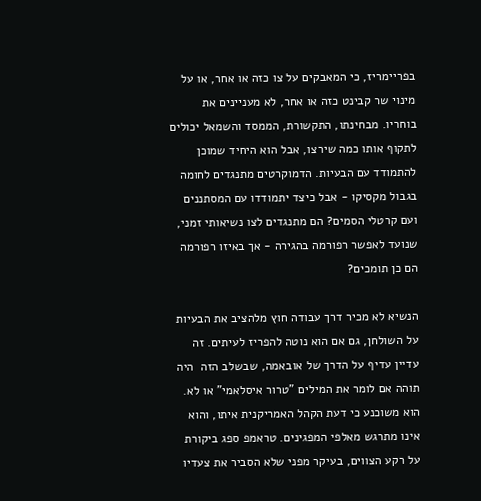בפריימריז, כי המאבקים על צו כזה או אחר, או על מינוי שר קבינט כזה או אחר, לא מעניינים את בוחריו. מבחינתו, התקשורת, הממסד והשמאל יכולים לתקוף אותו כמה שירצו, אבל הוא היחיד שמוכן להתמודד עם הבעיות. הדמוקרטים מתנגדים לחומה בגבול מקסיקו - אבל כיצד יתמודדו עם המסתננים ועם קרטלי הסמים? הם מתנגדים לצו נשיאותי זמני, שנועד לאפשר רפורמה בהגירה - אך באיזו רפורמה הם כן תומכים?

הנשיא לא מכיר דרך עבודה חוץ מלהציב את הבעיות על השולחן, גם אם הוא נוטה להפריז לעיתים. זה עדיין עדיף על הדרך של אובאמה, שבשלב הזה  היה תוהה אם לומר את המילים "טרור איסלאמי" או לא. הוא משוכנע כי דעת הקהל האמריקנית איתו, והוא אינו מתרגש מאלפי המפגינים. טראמפ ספג ביקורת על רקע הצווים, בעיקר מפני שלא הסביר את צעדיו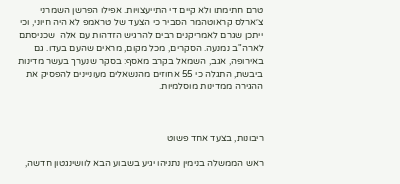טרם חתימתו ולא קיים די התייעצויות. אפילו הפרשן השמרני צ׳ארלס קראוטהמר הסביר כי הצעד של טראמפ לא היה חיוני, וכי ייתכן שגרם לאמריקנים רבים להרגיש הזדהות עם אלה  שכניסתם לארה"ב נמנעה. הסקרים, מכל מקום, מראים שהעם בעדו. גם באירופה, אגב, השמאל בקרב מאסף: בסקר שנערך בעשר מדינות ביבשת, התגלה כי 55 אחוזים מהנשאלים מעוניינים להפסיק את ההגירה ממדינות מוסלמיות.



ריבונות, בצעד אחד פשוט

ראש הממשלה בנימין נתניהו יגיע בשבוע הבא לוושינגטון חדשה,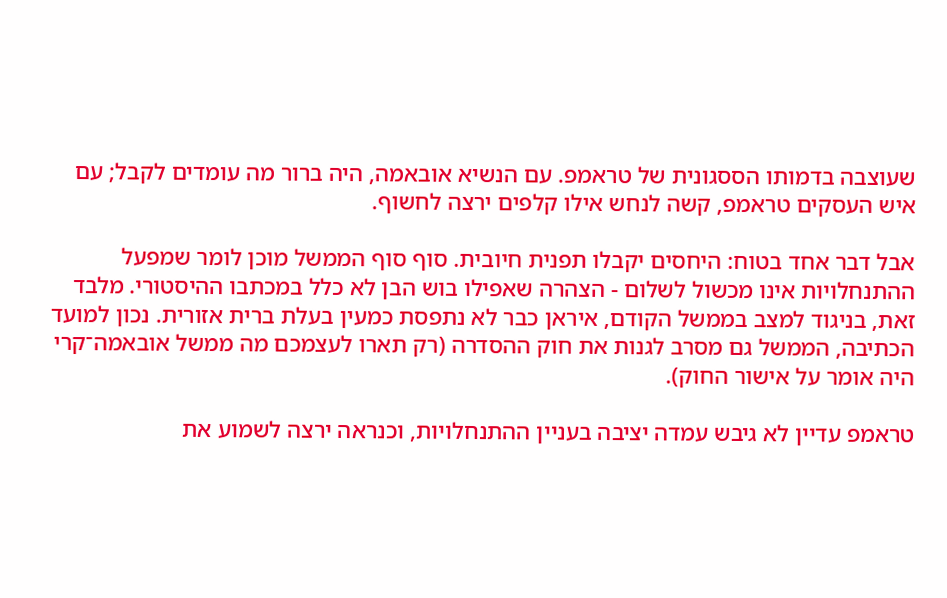שעוצבה בדמותו הססגונית של טראמפ. עם הנשיא אובאמה, היה ברור מה עומדים לקבל; עם איש העסקים טראמפ, קשה לנחש אילו קלפים ירצה לחשוף.

אבל דבר אחד בטוח: היחסים יקבלו תפנית חיובית. סוף סוף הממשל מוכן לומר שמפעל ההתנחלויות אינו מכשול לשלום - הצהרה שאפילו בוש הבן לא כלל במכתבו ההיסטורי. מלבד זאת, בניגוד למצב בממשל הקודם, איראן כבר לא נתפסת כמעין בעלת ברית אזורית. נכון למועד הכתיבה, הממשל גם מסרב לגנות את חוק ההסדרה (רק תארו לעצמכם מה ממשל אובאמה־קרי היה אומר על אישור החוק).

טראמפ עדיין לא גיבש עמדה יציבה בעניין ההתנחלויות, וכנראה ירצה לשמוע את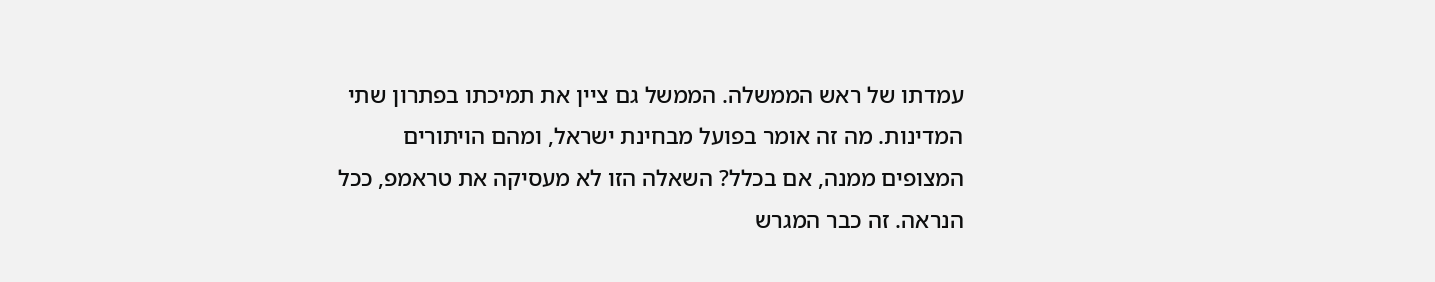עמדתו של ראש הממשלה. הממשל גם ציין את תמיכתו בפתרון שתי המדינות. מה זה אומר בפועל מבחינת ישראל, ומהם הויתורים המצופים ממנה, אם בכלל? השאלה הזו לא מעסיקה את טראמפ, ככל הנראה. זה כבר המגרש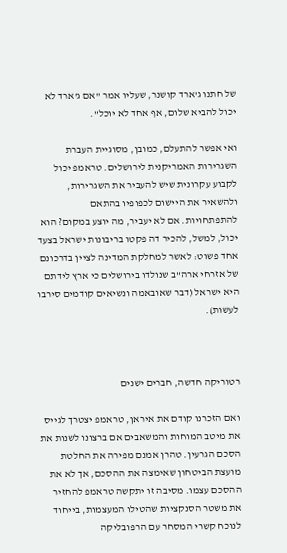של חתנו ג'ארד קושנר, שעליו אמר "אם ג'ארד לא יכול להביא שלום, אף אחד לא יוכל".

ואי אפשר להתעלם, כמובן, מסוגיית העברת השגרירות האמריקנית לירושלים. טראמפ יכול לקבוע עקרונית שיש להעביר את השגרירות, ולהשאיר את היישום לכפופיו בהתאם להתפתחויות. אם לא יעביר, מה יוצע במקום? הוא יכול, למשל, להכיר דה פקטו בריבונות ישראל בצעד אחד פשוט: לאשר למחלקת המדינה לציין בדרכונם של אזרחי ארה"ב שנולדו בירושלים כי ארץ לידתם היא ישראל (דבר שאובאמה ונשיאים קודמים סירבו לעשות).



רטוריקה חדשה, חברים ישנים

ואם הזכרנו קודם את איראן, טראמפ יצטרך לגייס את מיטב המוחות והמשאבים אם ברצונו לשנות את הסכם הגרעין. טהרן אמנם מפירה את החלטת מועצת הביטחון שאימצה את ההסכם, אך לא את ההסכם עצמו. מסיבה זו יתקשה טראמפ להחזיר את משטר הסנקציות שהטילו המעצמות, בייחוד לנוכח קשרי המסחר עם הרפובליקה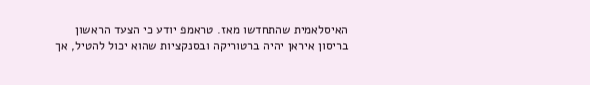האיסלאמית שהתחדשו מאז. טראמפ יודע כי הצעד הראשון בריסון איראן יהיה ברטוריקה ובסנקציות שהוא יכול להטיל, אך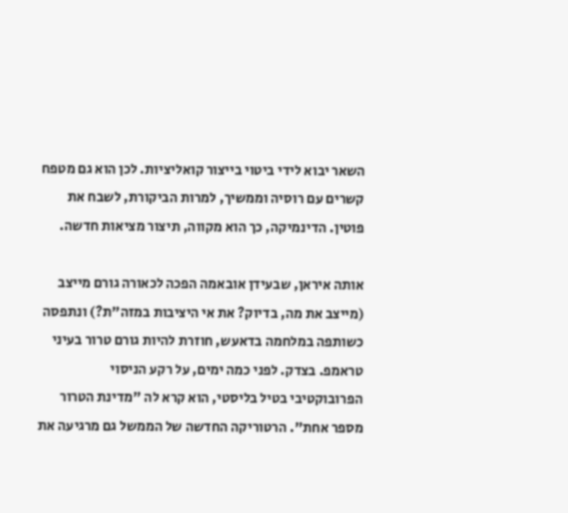השאר יבוא לידי ביטוי בייצור קואליציות. לכן הוא גם מטפח קשרים עם רוסיה וממשיך, למרות הביקורת, לשבח את פוטין. הדינמיקה, כך הוא מקווה, תיצור מציאות חדשה.

אותה איראן, שבעידן אובאמה הפכה לכאורה גורם מייצב (מייצב את מה, בדיוק? את אי היציבות במזה"ת?) ונתפסה כשותפה במלחמה בדאעש, חוזרת להיות גורם טרור בעיני טראמפ. בצדק. לפני כמה ימים, על רקע הניסוי הפרובוקטיבי בטיל בליסטי, הוא קרא לה "מדינת הטרור מספר אחת". הרטוריקה החדשה של הממשל גם מרגיעה את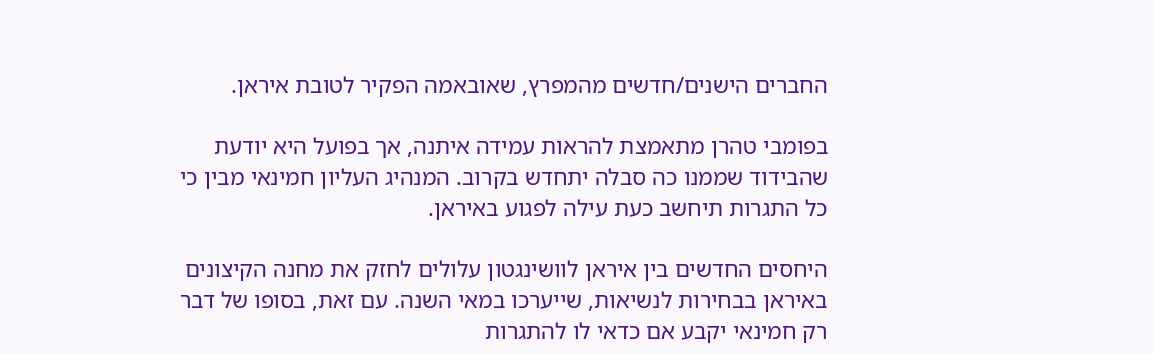החברים הישנים/חדשים מהמפרץ, שאובאמה הפקיר לטובת איראן.

בפומבי טהרן מתאמצת להראות עמידה איתנה, אך בפועל היא יודעת שהבידוד שממנו כה סבלה יתחדש בקרוב. המנהיג העליון חמינאי מבין כי כל התגרות תיחשב כעת עילה לפגוע באיראן.

היחסים החדשים בין איראן לוושינגטון עלולים לחזק את מחנה הקיצונים באיראן בבחירות לנשיאות, שייערכו במאי השנה. עם זאת, בסופו של דבר רק חמינאי יקבע אם כדאי לו להתגרות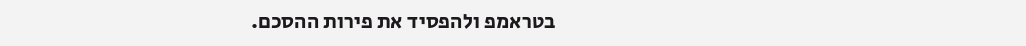בטראמפ ולהפסיד את פירות ההסכם.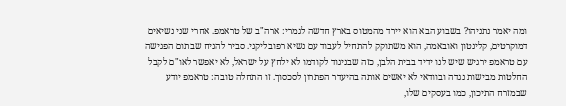ומה יאמר נתניהו? בשבוע הבא הוא יירד מהמטוס בארץ חדשה לגמרי: ארה"ב של טראמפ. אחרי שני נשיאים דמוקרטים, קלינטון ואובאמה, הוא משתוקק להתחיל לעבוד עם נשיא רפובליקני. סביר להניח שבתום הפגישה עם טראמפ ירגיש שיש לנו ידיד בבית הלבן, כזה שבניגוד לקודמו לא ילחץ על ישראל, לא יאפשר לאו"ם לקבל החלטות מבישות נגדה ובוודאי לא יאשים אותה בהיעדר הפתרון לסכסוך. זו התחלה טובה: טראמפ יודע שבמזרח התיכון, כמו בעסקים שלו,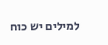למילים יש כוח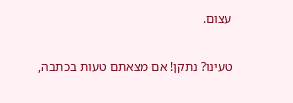עצום.

טעינו? נתקן! אם מצאתם טעות בכתבה,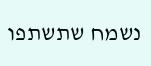נשמח שתשתפו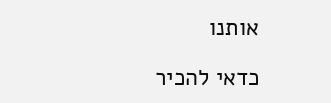אותנו

כדאי להכיר